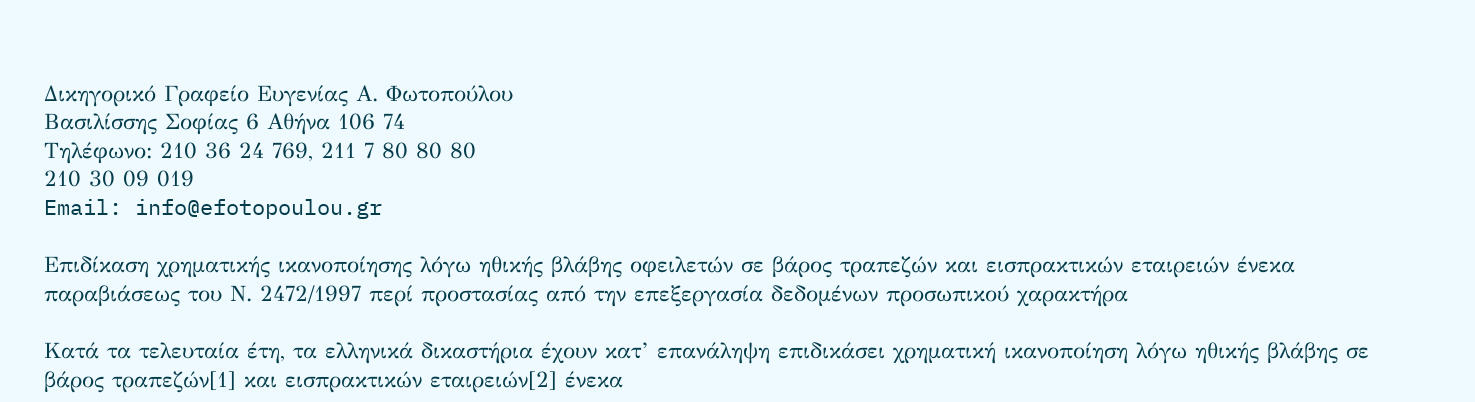Δικηγορικό Γραφείο Ευγενίας Α. Φωτοπούλου
Βασιλίσσης Σοφίας 6 Αθήνα 106 74
Τηλέφωνο: 210 36 24 769, 211 7 80 80 80
210 30 09 019
Email: info@efotopoulou.gr

Επιδίκαση χρηματικής ικανοποίησης λόγω ηθικής βλάβης οφειλετών σε βάρος τραπεζών και εισπρακτικών εταιρειών ένεκα παραβιάσεως του Ν. 2472/1997 περί προστασίας από την επεξεργασία δεδομένων προσωπικού χαρακτήρα

Κατά τα τελευταία έτη, τα ελληνικά δικαστήρια έχουν κατ’ επανάληψη επιδικάσει χρηματική ικανοποίηση λόγω ηθικής βλάβης σε βάρος τραπεζών[1] και εισπρακτικών εταιρειών[2] ένεκα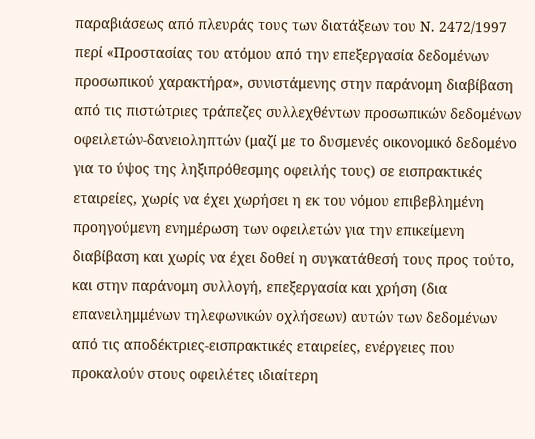παραβιάσεως από πλευράς τους των διατάξεων του Ν. 2472/1997 περί «Προστασίας του ατόμου από την επεξεργασία δεδομένων προσωπικού χαρακτήρα», συνιστάμενης στην παράνομη διαβίβαση από τις πιστώτριες τράπεζες συλλεχθέντων προσωπικών δεδομένων οφειλετών-δανειοληπτών (μαζί με το δυσμενές οικονομικό δεδομένο για το ύψος της ληξιπρόθεσμης οφειλής τους) σε εισπρακτικές εταιρείες, χωρίς να έχει χωρήσει η εκ του νόμου επιβεβλημένη προηγούμενη ενημέρωση των οφειλετών για την επικείμενη διαβίβαση και χωρίς να έχει δοθεί η συγκατάθεσή τους προς τούτο, και στην παράνομη συλλογή, επεξεργασία και χρήση (δια επανειλημμένων τηλεφωνικών οχλήσεων) αυτών των δεδομένων από τις αποδέκτριες-εισπρακτικές εταιρείες, ενέργειες που προκαλούν στους οφειλέτες ιδιαίτερη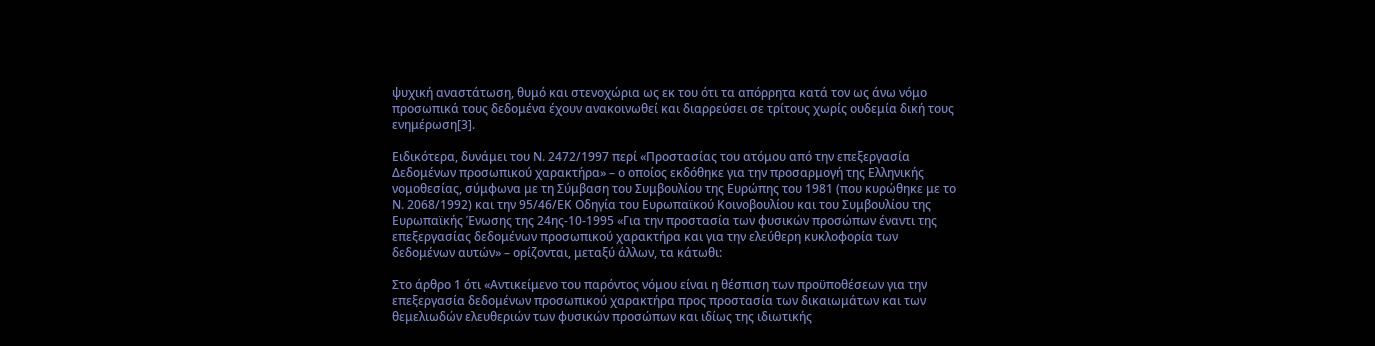ψυχική αναστάτωση, θυμό και στενοχώρια ως εκ του ότι τα απόρρητα κατά τον ως άνω νόμο προσωπικά τους δεδομένα έχουν ανακοινωθεί και διαρρεύσει σε τρίτους χωρίς ουδεμία δική τους ενημέρωση[3].

Ειδικότερα, δυνάμει του Ν. 2472/1997 περί «Προστασίας του ατόμου από την επεξεργασία Δεδομένων προσωπικού χαρακτήρα» – ο οποίος εκδόθηκε για την προσαρμογή της Ελληνικής νομοθεσίας, σύμφωνα με τη Σύμβαση του Συμβουλίου της Ευρώπης του 1981 (που κυρώθηκε με το Ν. 2068/1992) και την 95/46/ΕΚ Οδηγία του Ευρωπαϊκού Κοινοβουλίου και του Συμβουλίου της Ευρωπαϊκής Ένωσης της 24ης-10-1995 «Για την προστασία των φυσικών προσώπων έναντι της επεξεργασίας δεδομένων προσωπικού χαρακτήρα και για την ελεύθερη κυκλοφορία των δεδομένων αυτών» – ορίζονται, μεταξύ άλλων, τα κάτωθι:

Στο άρθρο 1 ότι «Αντικείμενο του παρόντος νόμου είναι η θέσπιση των προϋποθέσεων για την επεξεργασία δεδομένων προσωπικού χαρακτήρα προς προστασία των δικαιωμάτων και των θεμελιωδών ελευθεριών των φυσικών προσώπων και ιδίως της ιδιωτικής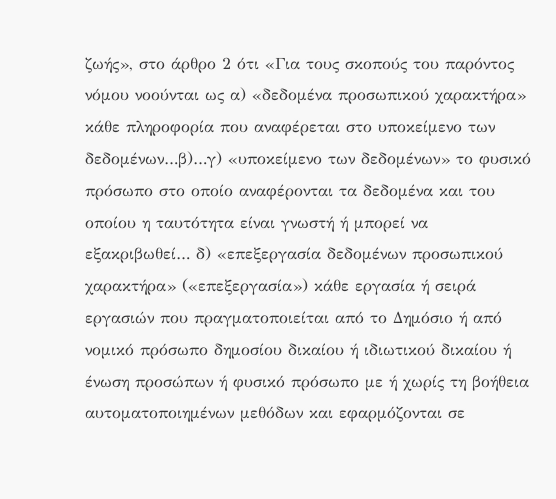ζωής», στο άρθρο 2 ότι «Για τους σκοπούς του παρόντος νόμου νοούνται ως α) «δεδομένα προσωπικού χαρακτήρα» κάθε πληροφορία που αναφέρεται στο υποκείμενο των δεδομένων…β)…γ) «υποκείμενο των δεδομένων» το φυσικό πρόσωπο στο οποίο αναφέρονται τα δεδομένα και του οποίου η ταυτότητα είναι γνωστή ή μπορεί να εξακριβωθεί… δ) «επεξεργασία δεδομένων προσωπικού χαρακτήρα» («επεξεργασία») κάθε εργασία ή σειρά εργασιών που πραγματοποιείται από το Δημόσιο ή από νομικό πρόσωπο δημοσίου δικαίου ή ιδιωτικού δικαίου ή ένωση προσώπων ή φυσικό πρόσωπο με ή χωρίς τη βοήθεια αυτοματοποιημένων μεθόδων και εφαρμόζονται σε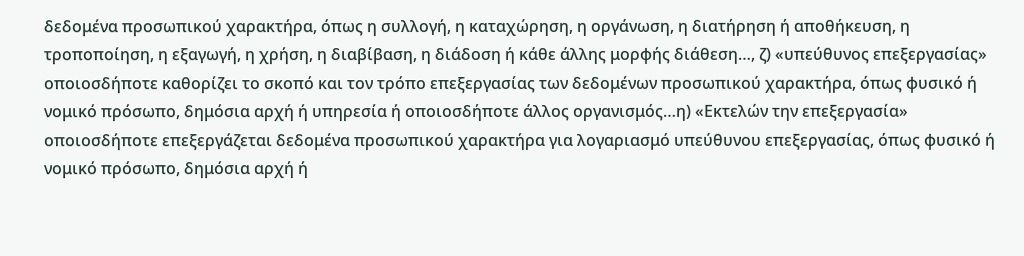δεδομένα προσωπικού χαρακτήρα, όπως η συλλογή, η καταχώρηση, η οργάνωση, η διατήρηση ή αποθήκευση, η τροποποίηση, η εξαγωγή, η χρήση, η διαβίβαση, η διάδοση ή κάθε άλλης μορφής διάθεση…, ζ) «υπεύθυνος επεξεργασίας» οποιοσδήποτε καθορίζει το σκοπό και τον τρόπο επεξεργασίας των δεδομένων προσωπικού χαρακτήρα, όπως φυσικό ή νομικό πρόσωπο, δημόσια αρχή ή υπηρεσία ή οποιοσδήποτε άλλος οργανισμός…η) «Εκτελών την επεξεργασία» οποιοσδήποτε επεξεργάζεται δεδομένα προσωπικού χαρακτήρα για λογαριασμό υπεύθυνου επεξεργασίας, όπως φυσικό ή νομικό πρόσωπο, δημόσια αρχή ή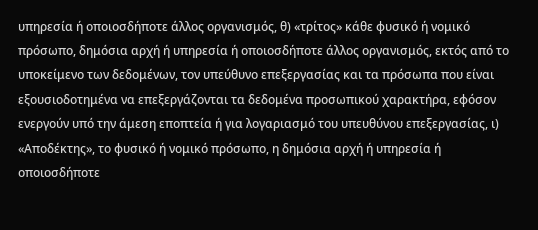υπηρεσία ή οποιοσδήποτε άλλος οργανισμός, θ) «τρίτος» κάθε φυσικό ή νομικό πρόσωπο, δημόσια αρχή ή υπηρεσία ή οποιοσδήποτε άλλος οργανισμός, εκτός από το υποκείμενο των δεδομένων, τον υπεύθυνο επεξεργασίας και τα πρόσωπα που είναι εξουσιοδοτημένα να επεξεργάζονται τα δεδομένα προσωπικού χαρακτήρα, εφόσον ενεργούν υπό την άμεση εποπτεία ή για λογαριασμό του υπευθύνου επεξεργασίας, ι) «Αποδέκτης», το φυσικό ή νομικό πρόσωπο, η δημόσια αρχή ή υπηρεσία ή οποιοσδήποτε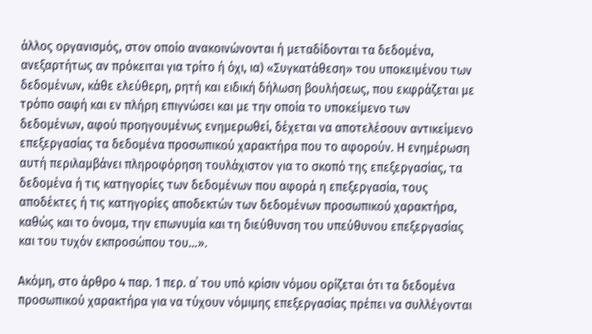άλλος οργανισμός, στον οποίο ανακοινώνονται ή μεταδίδονται τα δεδομένα, ανεξαρτήτως αν πρόκειται για τρίτο ή όχι, ια) «Συγκατάθεση» του υποκειμένου των δεδομένων, κάθε ελεύθερη, ρητή και ειδική δήλωση βουλήσεως, που εκφράζεται με τρόπο σαφή και εν πλήρη επιγνώσει και με την οποία το υποκείμενο των δεδομένων, αφού προηγουμένως ενημερωθεί, δέχεται να αποτελέσουν αντικείμενο επεξεργασίας τα δεδομένα προσωπικού χαρακτήρα που το αφορούν. Η ενημέρωση αυτή περιλαμβάνει πληροφόρηση τουλάχιστον για το σκοπό της επεξεργασίας, τα δεδομένα ή τις κατηγορίες των δεδομένων που αφορά η επεξεργασία, τους αποδέκτες ή τις κατηγορίες αποδεκτών των δεδομένων προσωπικού χαρακτήρα, καθώς και το όνομα, την επωνυμία και τη διεύθυνση του υπεύθυνου επεξεργασίας και του τυχόν εκπροσώπου του…».

Ακόμη, στο άρθρο 4 παρ. 1 περ. α΄ του υπό κρίσιν νόμου ορίζεται ότι τα δεδομένα προσωπικού χαρακτήρα για να τύχουν νόμιμης επεξεργασίας πρέπει να συλλέγονται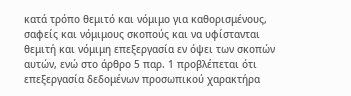κατά τρόπο θεμιτό και νόμιμο για καθορισμένους, σαφείς και νόμιμους σκοπούς και να υφίστανται θεμιτή και νόμιμη επεξεργασία εν όψει των σκοπών αυτών, ενώ στο άρθρο 5 παρ. 1 προβλέπεται ότι επεξεργασία δεδομένων προσωπικού χαρακτήρα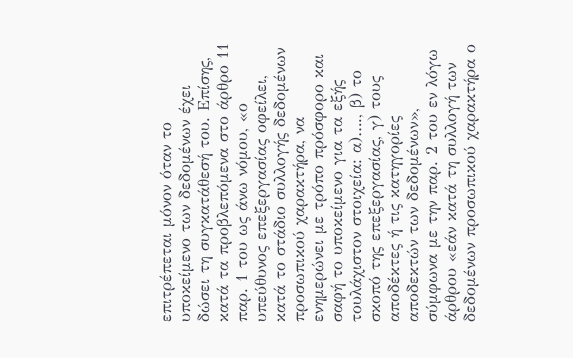επιτρέπεται μόνον όταν το υποκείμενο των δεδομένων έχει δώσει τη συγκατάθεσή του. Επίσης, κατά τα προβλεπόμενα στο άρθρο 11 παρ. 1 του ως άνω νόμου, «ο υπεύθυνος επεξεργασίας οφείλει, κατά το στάδιο συλλογής δεδομένων προσωπικού χαρακτήρα, να ενημερώνει με τρόπο πρόσφορο και σαφή το υποκείμενο για τα εξής τουλάχιστον στοιχεία: α)…., β) το σκοπό της επεξεργασίας, γ) τους αποδέκτες ή τις κατηγορίες αποδεκτών των δεδομένων», σύμφωνα με την παρ. 2 του εν λόγω άρθρου «εάν κατά τη συλλογή των δεδομένων προσωπικού χαρακτήρα ο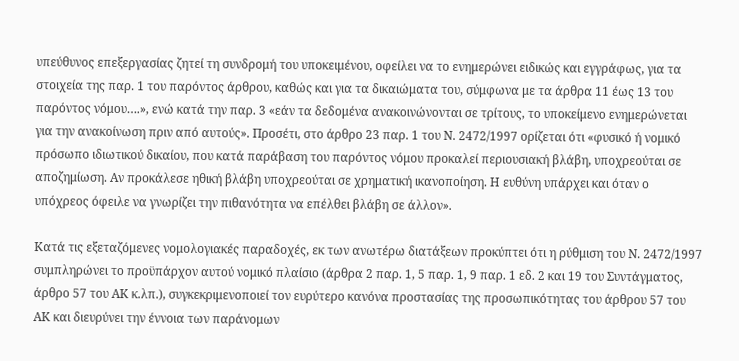υπεύθυνος επεξεργασίας ζητεί τη συνδρομή του υποκειμένου, οφείλει να το ενημερώνει ειδικώς και εγγράφως, για τα στοιχεία της παρ. 1 του παρόντος άρθρου, καθώς και για τα δικαιώματα του, σύμφωνα με τα άρθρα 11 έως 13 του παρόντος νόμου….», ενώ κατά την παρ. 3 «εάν τα δεδομένα ανακοινώνονται σε τρίτους, το υποκείμενο ενημερώνεται για την ανακοίνωση πριν από αυτούς». Προσέτι, στο άρθρο 23 παρ. 1 του Ν. 2472/1997 ορίζεται ότι «φυσικό ή νομικό πρόσωπο ιδιωτικού δικαίου, που κατά παράβαση του παρόντος νόμου προκαλεί περιουσιακή βλάβη, υποχρεούται σε αποζημίωση. Αν προκάλεσε ηθική βλάβη υποχρεούται σε χρηματική ικανοποίηση. Η ευθύνη υπάρχει και όταν ο υπόχρεος όφειλε να γνωρίζει την πιθανότητα να επέλθει βλάβη σε άλλον».

Κατά τις εξεταζόμενες νομολογιακές παραδοχές, εκ των ανωτέρω διατάξεων προκύπτει ότι η ρύθμιση του Ν. 2472/1997 συμπληρώνει το προϋπάρχον αυτού νομικό πλαίσιο (άρθρα 2 παρ. 1, 5 παρ. 1, 9 παρ. 1 εδ. 2 και 19 του Συντάγματος, άρθρο 57 του ΑΚ κ.λπ.), συγκεκριμενοποιεί τον ευρύτερο κανόνα προστασίας της προσωπικότητας του άρθρου 57 του ΑΚ και διευρύνει την έννοια των παράνομων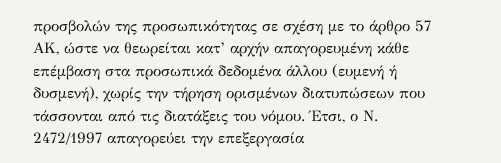προσβολών της προσωπικότητας σε σχέση με το άρθρο 57 ΑΚ, ώστε να θεωρείται κατ’ αρχήν απαγορευμένη κάθε επέμβαση στα προσωπικά δεδομένα άλλου (ευμενή ή δυσμενή), χωρίς την τήρηση ορισμένων διατυπώσεων που τάσσονται από τις διατάξεις του νόμου. Έτσι, ο Ν. 2472/1997 απαγορεύει την επεξεργασία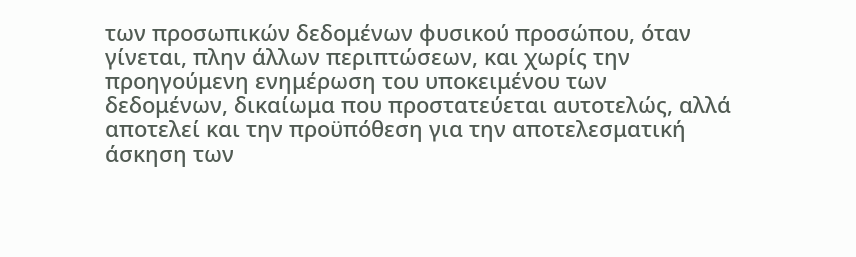των προσωπικών δεδομένων φυσικού προσώπου, όταν γίνεται, πλην άλλων περιπτώσεων, και χωρίς την προηγούμενη ενημέρωση του υποκειμένου των δεδομένων, δικαίωμα που προστατεύεται αυτοτελώς, αλλά αποτελεί και την προϋπόθεση για την αποτελεσματική άσκηση των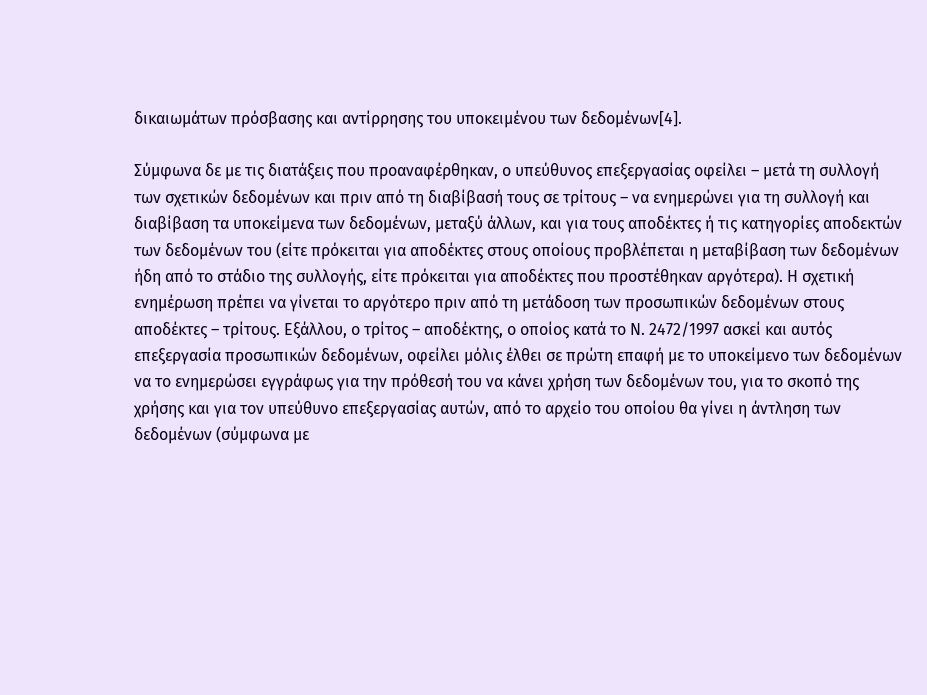δικαιωμάτων πρόσβασης και αντίρρησης του υποκειμένου των δεδομένων[4].

Σύμφωνα δε με τις διατάξεις που προαναφέρθηκαν, ο υπεύθυνος επεξεργασίας οφείλει – μετά τη συλλογή των σχετικών δεδομένων και πριν από τη διαβίβασή τους σε τρίτους – να ενημερώνει για τη συλλογή και διαβίβαση τα υποκείμενα των δεδομένων, μεταξύ άλλων, και για τους αποδέκτες ή τις κατηγορίες αποδεκτών των δεδομένων του (είτε πρόκειται για αποδέκτες στους οποίους προβλέπεται η μεταβίβαση των δεδομένων ήδη από το στάδιο της συλλογής, είτε πρόκειται για αποδέκτες που προστέθηκαν αργότερα). Η σχετική ενημέρωση πρέπει να γίνεται το αργότερο πριν από τη μετάδοση των προσωπικών δεδομένων στους αποδέκτες – τρίτους. Εξάλλου, ο τρίτος – αποδέκτης, ο οποίος κατά το Ν. 2472/1997 ασκεί και αυτός επεξεργασία προσωπικών δεδομένων, οφείλει μόλις έλθει σε πρώτη επαφή με το υποκείμενο των δεδομένων να το ενημερώσει εγγράφως για την πρόθεσή του να κάνει χρήση των δεδομένων του, για το σκοπό της χρήσης και για τον υπεύθυνο επεξεργασίας αυτών, από το αρχείο του οποίου θα γίνει η άντληση των δεδομένων (σύμφωνα με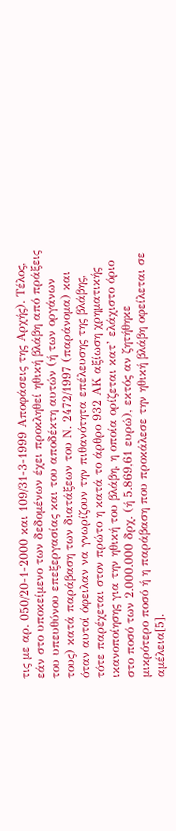τις με αρ. 050/20-1-2000 και 109/31-3-1999 Αποφάσεις της Αρχής). Τέλος, εάν στο υποκείμενο των δεδομένων έχει προκληθεί ηθική βλάβη από πράξεις του υπευθύνου επεξεργασίας και του αποδέκτη αυτών (ή των οργάνων τους) κατά παράβαση των διατάξεων του Ν. 2472/1997 (παράνομα) και όταν αυτοί όφειλαν να γνωρίζουν την πιθανότητα επέλευσης της βλάβης, τότε παρέχεται στον πρώτο η κατά το άρθρο 932 ΑΚ αξίωση χρηματικής ικανοποίησης για την ηθική του βλάβη, η οποία ορίζεται κατ’ ελάχιστο όριο στο ποσό των 2.000.000 δρχ. (ή 5.869,61 ευρώ), εκτός αν ζητήθηκε μικρότερο ποσό ή η παράβαση που προκάλεσε την ηθική βλάβη οφείλεται σε αμέλεια[5].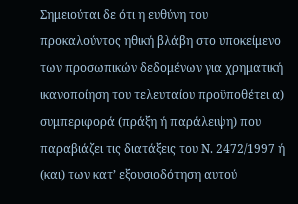Σημειούται δε ότι η ευθύνη του προκαλούντος ηθική βλάβη στο υποκείμενο των προσωπικών δεδομένων για χρηματική ικανοποίηση του τελευταίου προϋποθέτει α) συμπεριφορά (πράξη ή παράλειψη) που παραβιάζει τις διατάξεις του Ν. 2472/1997 ή (και) των κατ’ εξουσιοδότηση αυτού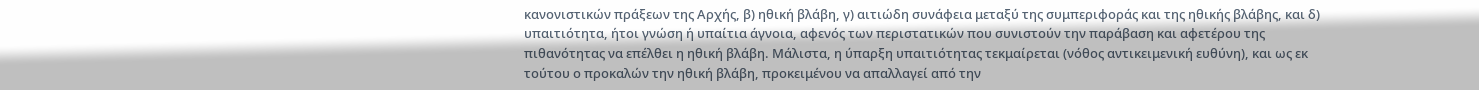κανονιστικών πράξεων της Αρχής, β) ηθική βλάβη, γ) αιτιώδη συνάφεια μεταξύ της συμπεριφοράς και της ηθικής βλάβης, και δ) υπαιτιότητα, ήτοι γνώση ή υπαίτια άγνοια, αφενός των περιστατικών που συνιστούν την παράβαση και αφετέρου της πιθανότητας να επέλθει η ηθική βλάβη. Μάλιστα, η ύπαρξη υπαιτιότητας τεκμαίρεται (νόθος αντικειμενική ευθύνη), και ως εκ τούτου ο προκαλών την ηθική βλάβη, προκειμένου να απαλλαγεί από την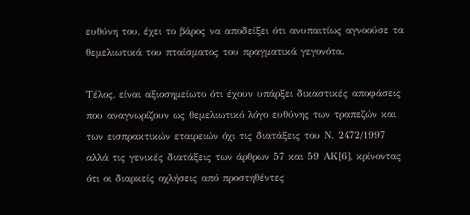ευθύνη του, έχει το βάρος να αποδείξει ότι ανυπαιτίως αγνοούσε τα θεμελιωτικά του πταίσματος του πραγματικά γεγονότα.

Τέλος, είναι αξιοσημείωτο ότι έχουν υπάρξει δικαστικές αποφάσεις που αναγνωρίζουν ως θεμελιωτικό λόγο ευθύνης των τραπεζών και των εισπρακτικών εταιρειών όχι τις διατάξεις του Ν. 2472/1997 αλλά τις γενικές διατάξεις των άρθρων 57 και 59 ΑΚ[6], κρίνοντας ότι οι διαρκείς οχλήσεις από προστηθέντες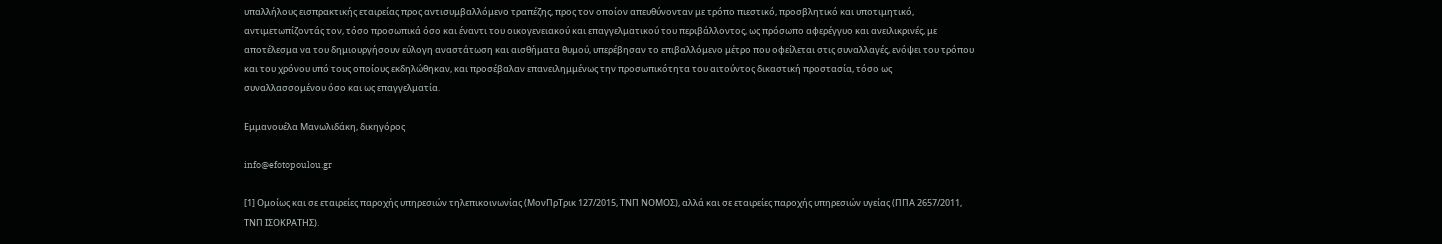υπαλλήλους εισπρακτικής εταιρείας προς αντισυμβαλλόμενο τραπέζης, προς τον οποίον απευθύνονταν με τρόπο πιεστικό, προσβλητικό και υποτιμητικό, αντιμετωπίζοντάς τον, τόσο προσωπικά όσο και έναντι του οικογενειακού και επαγγελματικού του περιβάλλοντος, ως πρόσωπο αφερέγγυο και ανειλικρινές, με αποτέλεσμα να του δημιουργήσουν εύλογη αναστάτωση και αισθήματα θυμού, υπερέβησαν το επιβαλλόμενο μέτρο που οφείλεται στις συναλλαγές, ενόψει του τρόπου και του χρόνου υπό τους οποίους εκδηλώθηκαν, και προσέβαλαν επανειλημμένως την προσωπικότητα του αιτούντος δικαστική προστασία, τόσο ως συναλλασσομένου όσο και ως επαγγελματία.

Εμμανουέλα Μανωλιδάκη, δικηγόρος

info@efotopoulou.gr

[1] Ομοίως και σε εταιρείες παροχής υπηρεσιών τηλεπικοινωνίας (ΜονΠρΤρικ 127/2015, ΤΝΠ ΝΟΜΟΣ), αλλά και σε εταιρείες παροχής υπηρεσιών υγείας (ΠΠΑ 2657/2011, ΤΝΠ ΙΣΟΚΡΑΤΗΣ).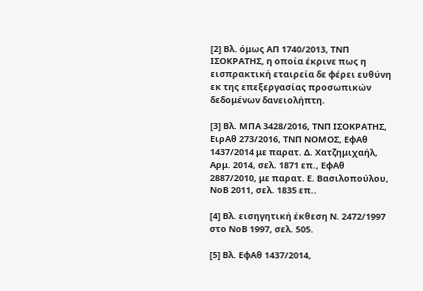[2] Βλ. όμως ΑΠ 1740/2013, ΤΝΠ ΙΣΟΚΡΑΤΗΣ, η οποία έκρινε πως η εισπρακτική εταιρεία δε φέρει ευθύνη εκ της επεξεργασίας προσωπικών δεδομένων δανειολήπτη.

[3] Βλ. ΜΠΑ 3428/2016, ΤΝΠ ΙΣΟΚΡΑΤΗΣ, ΕιρΑθ 273/2016, ΤΝΠ ΝΟΜΟΣ, ΕφΑθ 1437/2014 με παρατ. Δ. Χατζημιχαήλ, Αρμ. 2014, σελ. 1871 επ., ΕφΑθ 2887/2010, με παρατ. Ε. Βασιλοπούλου, ΝοΒ 2011, σελ. 1835 επ..

[4] Βλ. εισηγητική έκθεση Ν. 2472/1997 στο ΝοΒ 1997, σελ. 505.

[5] Βλ. ΕφΑθ 1437/2014,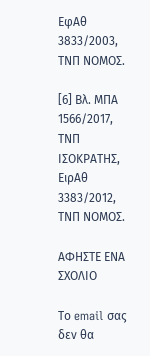ΕφΑθ 3833/2003, ΤΝΠ ΝΟΜΟΣ.

[6] Βλ. ΜΠΑ 1566/2017, ΤΝΠ ΙΣΟΚΡΑΤΗΣ, ΕιρΑθ 3383/2012, ΤΝΠ ΝΟΜΟΣ.

ΑΦΗΣΤΕ ΕΝΑ ΣΧΟΛΙΟ

Το email σας δεν θα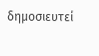δημοσιευτεί